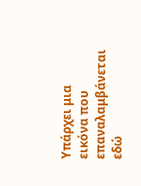Υπάρχει μια εικόνα που επαναλαμβάνεται εδώ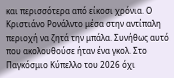και περισσότερα από είκοσι χρόνια. Ο Κριστιάνο Ρονάλντο μέσα στην αντίπαλη περιοχή να ζητά την μπάλα. Συνήθως αυτό που ακολουθούσε ήταν ένα γκολ. Στο Παγκόσμιο Κύπελλο του 2026 όχι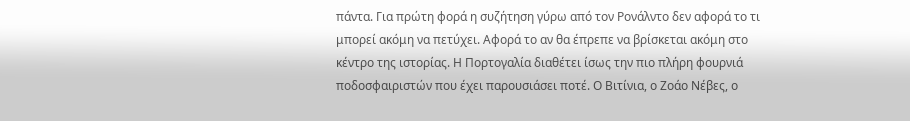πάντα. Για πρώτη φορά η συζήτηση γύρω από τον Ρονάλντο δεν αφορά το τι μπορεί ακόμη να πετύχει. Αφορά το αν θα έπρεπε να βρίσκεται ακόμη στο κέντρο της ιστορίας. Η Πορτογαλία διαθέτει ίσως την πιο πλήρη φουρνιά ποδοσφαιριστών που έχει παρουσιάσει ποτέ. Ο Βιτίνια, ο Ζοάο Νέβες, ο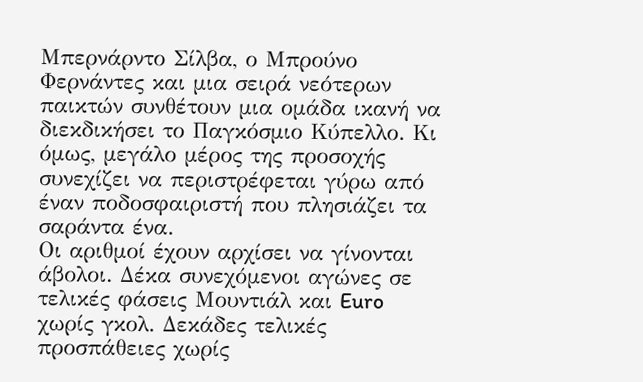Μπερνάρντο Σίλβα, ο Μπρούνο Φερνάντες και μια σειρά νεότερων παικτών συνθέτουν μια ομάδα ικανή να διεκδικήσει το Παγκόσμιο Κύπελλο. Κι όμως, μεγάλο μέρος της προσοχής συνεχίζει να περιστρέφεται γύρω από έναν ποδοσφαιριστή που πλησιάζει τα σαράντα ένα.
Οι αριθμοί έχουν αρχίσει να γίνονται άβολοι. Δέκα συνεχόμενοι αγώνες σε τελικές φάσεις Μουντιάλ και Euro χωρίς γκολ. Δεκάδες τελικές προσπάθειες χωρίς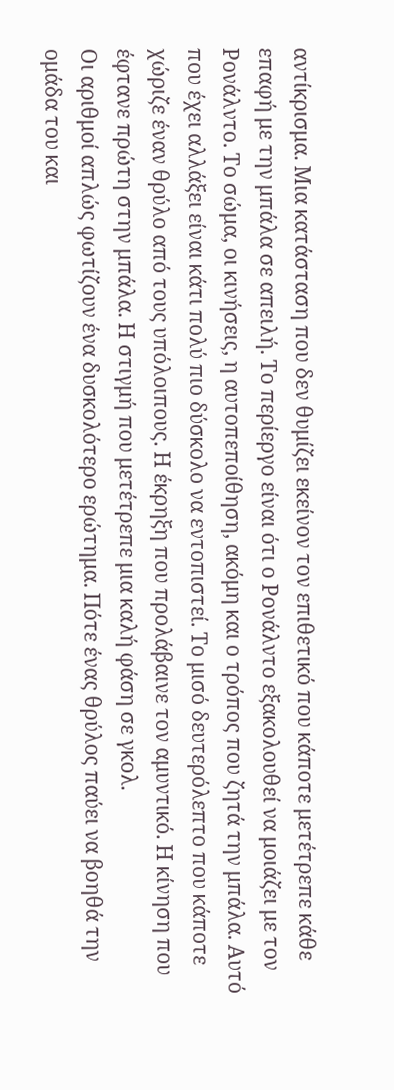αντίκρισμα. Μια κατάσταση που δεν θυμίζει εκείνον τον επιθετικό που κάποτε μετέτρεπε κάθε επαφή με την μπάλα σε απειλή. Το περίεργο είναι ότι ο Ρονάλντο εξακολουθεί να μοιάζει με τον Ρονάλντο. Το σώμα, οι κινήσεις, η αυτοπεποίθηση, ακόμη και ο τρόπος που ζητά την μπάλα. Αυτό που έχει αλλάξει είναι κάτι πολύ πιο δύσκολο να εντοπιστεί. Το μισό δευτερόλεπτο που κάποτε χώριζε έναν θρύλο από τους υπόλοιπους. Η έκρηξη που προλάβαινε τον αμυντικό. Η κίνηση που έφτανε πρώτη στην μπάλα. Η στιγμή που μετέτρεπε μια καλή φάση σε γκολ.
Οι αριθμοί απλώς φωτίζουν ένα δυσκολότερο ερώτημα. Πότε ένας θρύλος παύει να βοηθά την ομάδα του και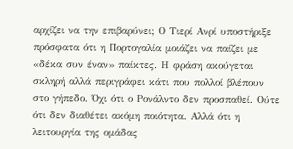αρχίζει να την επιβαρύνει; Ο Τιερί Ανρί υποστήριξε πρόσφατα ότι η Πορτογαλία μοιάζει να παίζει με «δέκα συν έναν» παίκτες. Η φράση ακούγεται σκληρή αλλά περιγράφει κάτι που πολλοί βλέπουν στο γήπεδο. Όχι ότι ο Ρονάλντο δεν προσπαθεί. Ούτε ότι δεν διαθέτει ακόμη ποιότητα. Αλλά ότι η λειτουργία της ομάδας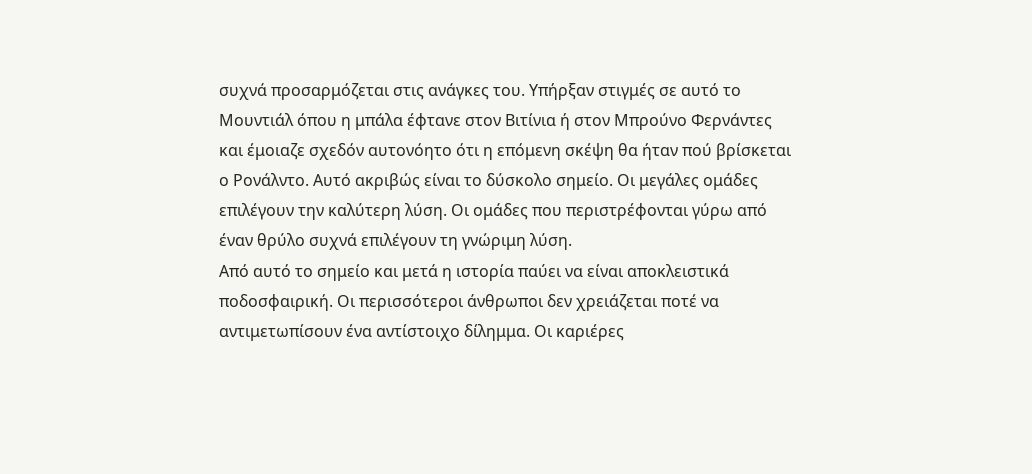συχνά προσαρμόζεται στις ανάγκες του. Υπήρξαν στιγμές σε αυτό το Μουντιάλ όπου η μπάλα έφτανε στον Βιτίνια ή στον Μπρούνο Φερνάντες και έμοιαζε σχεδόν αυτονόητο ότι η επόμενη σκέψη θα ήταν πού βρίσκεται ο Ρονάλντο. Αυτό ακριβώς είναι το δύσκολο σημείο. Οι μεγάλες ομάδες επιλέγουν την καλύτερη λύση. Οι ομάδες που περιστρέφονται γύρω από έναν θρύλο συχνά επιλέγουν τη γνώριμη λύση.
Από αυτό το σημείο και μετά η ιστορία παύει να είναι αποκλειστικά ποδοσφαιρική. Οι περισσότεροι άνθρωποι δεν χρειάζεται ποτέ να αντιμετωπίσουν ένα αντίστοιχο δίλημμα. Οι καριέρες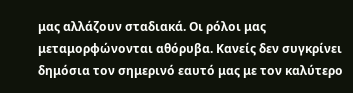μας αλλάζουν σταδιακά. Οι ρόλοι μας μεταμορφώνονται αθόρυβα. Κανείς δεν συγκρίνει δημόσια τον σημερινό εαυτό μας με τον καλύτερο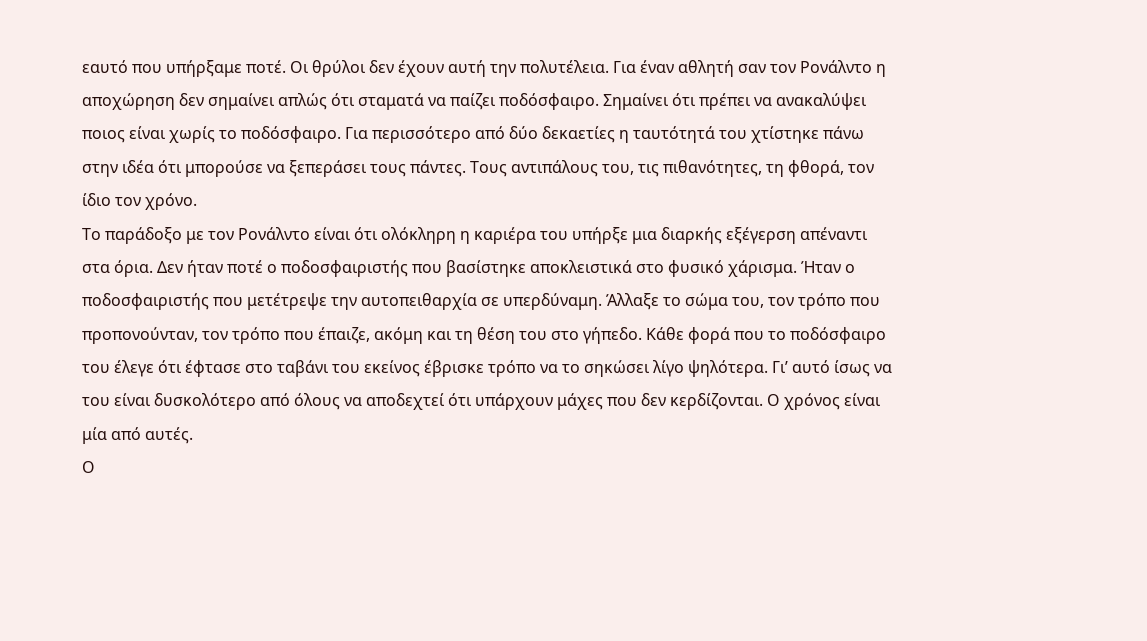εαυτό που υπήρξαμε ποτέ. Οι θρύλοι δεν έχουν αυτή την πολυτέλεια. Για έναν αθλητή σαν τον Ρονάλντο η αποχώρηση δεν σημαίνει απλώς ότι σταματά να παίζει ποδόσφαιρο. Σημαίνει ότι πρέπει να ανακαλύψει ποιος είναι χωρίς το ποδόσφαιρο. Για περισσότερο από δύο δεκαετίες η ταυτότητά του χτίστηκε πάνω στην ιδέα ότι μπορούσε να ξεπεράσει τους πάντες. Τους αντιπάλους του, τις πιθανότητες, τη φθορά, τον ίδιο τον χρόνο.
Το παράδοξο με τον Ρονάλντο είναι ότι ολόκληρη η καριέρα του υπήρξε μια διαρκής εξέγερση απέναντι στα όρια. Δεν ήταν ποτέ ο ποδοσφαιριστής που βασίστηκε αποκλειστικά στο φυσικό χάρισμα. Ήταν ο ποδοσφαιριστής που μετέτρεψε την αυτοπειθαρχία σε υπερδύναμη. Άλλαξε το σώμα του, τον τρόπο που προπονούνταν, τον τρόπο που έπαιζε, ακόμη και τη θέση του στο γήπεδο. Κάθε φορά που το ποδόσφαιρο του έλεγε ότι έφτασε στο ταβάνι του εκείνος έβρισκε τρόπο να το σηκώσει λίγο ψηλότερα. Γι’ αυτό ίσως να του είναι δυσκολότερο από όλους να αποδεχτεί ότι υπάρχουν μάχες που δεν κερδίζονται. Ο χρόνος είναι μία από αυτές.
Ο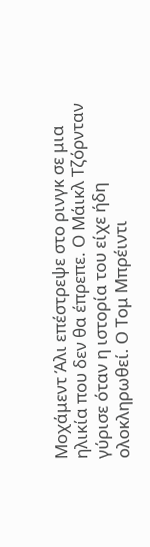Μοχάμεντ Άλι επέστρεψε στο ρινγκ σε μια ηλικία που δεν θα έπρεπε. Ο Μάικλ Τζόρνταν γύρισε όταν η ιστορία του είχε ήδη ολοκληρωθεί. Ο Τομ Μπρέιντι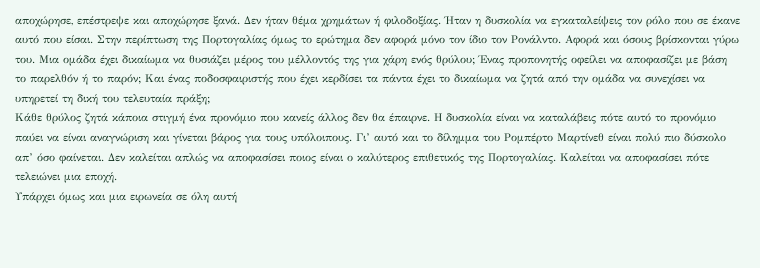αποχώρησε, επέστρεψε και αποχώρησε ξανά. Δεν ήταν θέμα χρημάτων ή φιλοδοξίας. Ήταν η δυσκολία να εγκαταλείψεις τον ρόλο που σε έκανε αυτό που είσαι. Στην περίπτωση της Πορτογαλίας όμως το ερώτημα δεν αφορά μόνο τον ίδιο τον Ρονάλντο. Αφορά και όσους βρίσκονται γύρω του. Μια ομάδα έχει δικαίωμα να θυσιάζει μέρος του μέλλοντός της για χάρη ενός θρύλου; Ένας προπονητής οφείλει να αποφασίζει με βάση το παρελθόν ή το παρόν; Και ένας ποδοσφαιριστής που έχει κερδίσει τα πάντα έχει το δικαίωμα να ζητά από την ομάδα να συνεχίσει να υπηρετεί τη δική του τελευταία πράξη;
Κάθε θρύλος ζητά κάποια στιγμή ένα προνόμιο που κανείς άλλος δεν θα έπαιρνε. Η δυσκολία είναι να καταλάβεις πότε αυτό το προνόμιο παύει να είναι αναγνώριση και γίνεται βάρος για τους υπόλοιπους. Γι’ αυτό και το δίλημμα του Ρομπέρτο Μαρτίνεθ είναι πολύ πιο δύσκολο απ’ όσο φαίνεται. Δεν καλείται απλώς να αποφασίσει ποιος είναι ο καλύτερος επιθετικός της Πορτογαλίας. Καλείται να αποφασίσει πότε τελειώνει μια εποχή.
Υπάρχει όμως και μια ειρωνεία σε όλη αυτή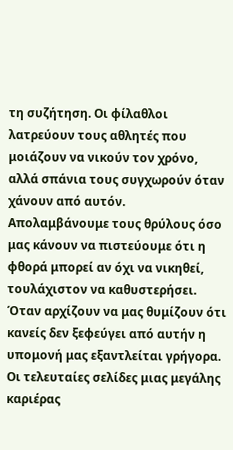τη συζήτηση. Οι φίλαθλοι λατρεύουν τους αθλητές που μοιάζουν να νικούν τον χρόνο, αλλά σπάνια τους συγχωρούν όταν χάνουν από αυτόν. Απολαμβάνουμε τους θρύλους όσο μας κάνουν να πιστεύουμε ότι η φθορά μπορεί αν όχι να νικηθεί, τουλάχιστον να καθυστερήσει. Όταν αρχίζουν να μας θυμίζουν ότι κανείς δεν ξεφεύγει από αυτήν η υπομονή μας εξαντλείται γρήγορα. Οι τελευταίες σελίδες μιας μεγάλης καριέρας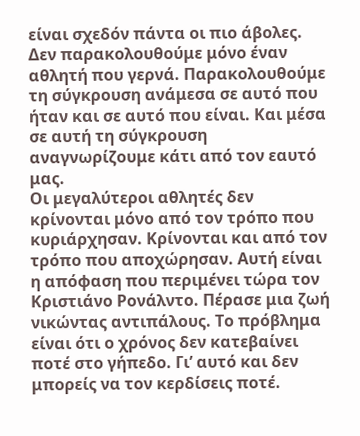είναι σχεδόν πάντα οι πιο άβολες. Δεν παρακολουθούμε μόνο έναν αθλητή που γερνά. Παρακολουθούμε τη σύγκρουση ανάμεσα σε αυτό που ήταν και σε αυτό που είναι. Και μέσα σε αυτή τη σύγκρουση αναγνωρίζουμε κάτι από τον εαυτό μας.
Οι μεγαλύτεροι αθλητές δεν κρίνονται μόνο από τον τρόπο που κυριάρχησαν. Κρίνονται και από τον τρόπο που αποχώρησαν. Αυτή είναι η απόφαση που περιμένει τώρα τον Κριστιάνο Ρονάλντο. Πέρασε μια ζωή νικώντας αντιπάλους. Το πρόβλημα είναι ότι ο χρόνος δεν κατεβαίνει ποτέ στο γήπεδο. Γι’ αυτό και δεν μπορείς να τον κερδίσεις ποτέ.